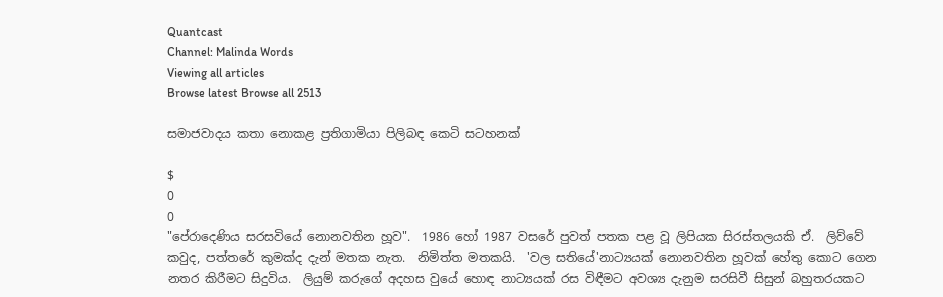Quantcast
Channel: Malinda Words
Viewing all articles
Browse latest Browse all 2513

සමාජවාදය කතා නොකළ ප්‍රතිගාමියා පිලිබඳ කෙටි සටහනක්

$
0
0
"පේරාදෙණිය සරසවියේ නොනවතින හූව".  1986 හෝ 1987 වසරේ පුවත් පතක පළ වූ ලිපියක සිරස්තලයකි ඒ.  ලිව්වේ කවුද, පත්තරේ කුමක්ද දැන් මතක නැත.  නිමිත්ත මතකයි.  'වල සතියේ'නාට්‍යයක් නොනවතින හූවක් හේතු කොට ගෙන නතර කිරීමට සිදුවිය.  ලියුම් කරුගේ අදහස වුයේ හොඳ නාට්‍යයක් රස විඳීමට අවශ්‍ය දැනුම සරසිවී සිසුන් බහුතරයකට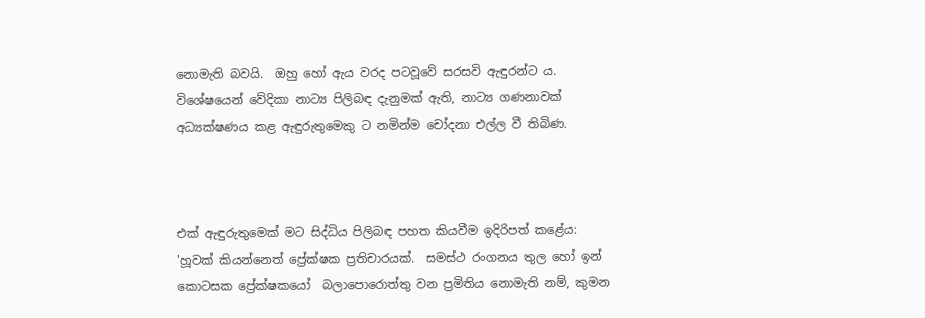නොමැති බවයි.  ඔහු හෝ ඇය වරද පටවූවේ සරසවි ඇඳුරන්ට ය.  විශේෂයෙන් වේදිකා නාට්‍ය පිලිබඳ දැනුමක් ඇති, නාට්‍ය ගණනාවක් අධ්‍යක්ෂණය කළ ඇඳුරුතුමෙකු ට නමින්ම චෝදනා එල්ල වී තිබිණ.



එක් ඇඳුරුතුමෙක් මට සිද්ධිය පිලිබඳ පහත කියවීම ඉදිරිපත් කළේය: 'හූවක් කියන්නෙත් ප්‍රේක්ෂක ප්‍රතිචාරයක්.  සමස්ථ රංගනය තුල හෝ ඉන් කොටසක ප්‍රේක්ෂකයෝ  බලාපොරොත්තු වන ප්‍රමිතිය නොමැති නම්, කුමන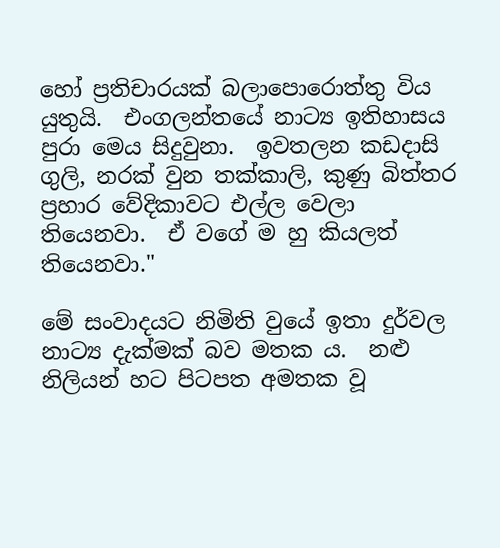හෝ ප්‍රතිචාරයක් බලාපොරොත්තු විය යුතුයි.  එංගලන්තයේ නාට්‍ය ඉතිහාසය පුරා මෙය සිදුවුනා.  ඉවතලන කඩදාසි ගුලි, නරක් වුන තක්කාලි, කුණු බිත්තර ප්‍රහාර වේදිකාවට එල්ල වෙලා තියෙනවා.  ඒ වගේ ම හු කියලත් තියෙනවා."

මේ සංවාදයට නිමිති වුයේ ඉතා දුර්වල නාට්‍ය දැක්මක් බව මතක ය.  නළු නිලියන් හට පිටපත අමතක වූ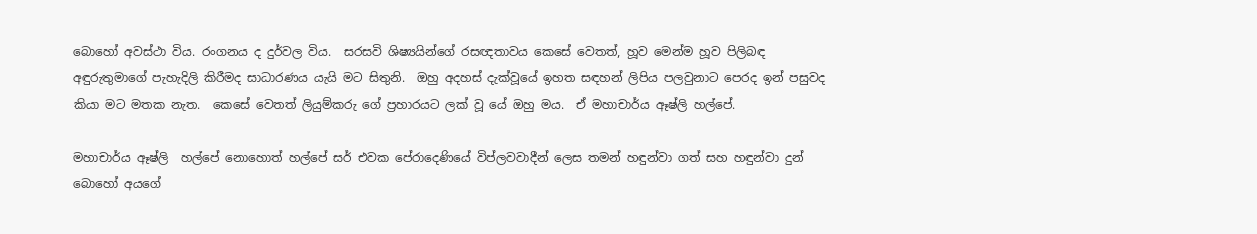බොහෝ අවස්ථා විය. රංගනය ද දුර්වල විය.  සරසවි ශිෂ්‍යයින්ගේ රසඥතාවය කෙසේ වෙතත්, හූව මෙන්ම හූව පිලිබඳ අඳුරුතුමාගේ පැහැදිලි කිරීමද සාධාරණය යැයි මට සිතුනි.  ඔහු අදහස් දැක්වූයේ ඉහත සඳහන් ලිපිය පලවුනාට පෙරද ඉන් පසුවද කියා මට මතක නැත.  කෙසේ වෙතත් ලියුම්කරු ගේ ප්‍රහාරයට ලක් වූ යේ ඔහු මය.  ඒ මහාචාර්ය ඈෂ්ලි හල්පේ.

මහාචාර්ය ඈෂ්ලි  හල්පේ නොහොත් හල්පේ සර් එවක පේරාදෙණියේ විප්ලවවාදීන් ලෙස තමන් හඳුන්වා ගත් සහ හඳුන්වා දුන් බොහෝ අයගේ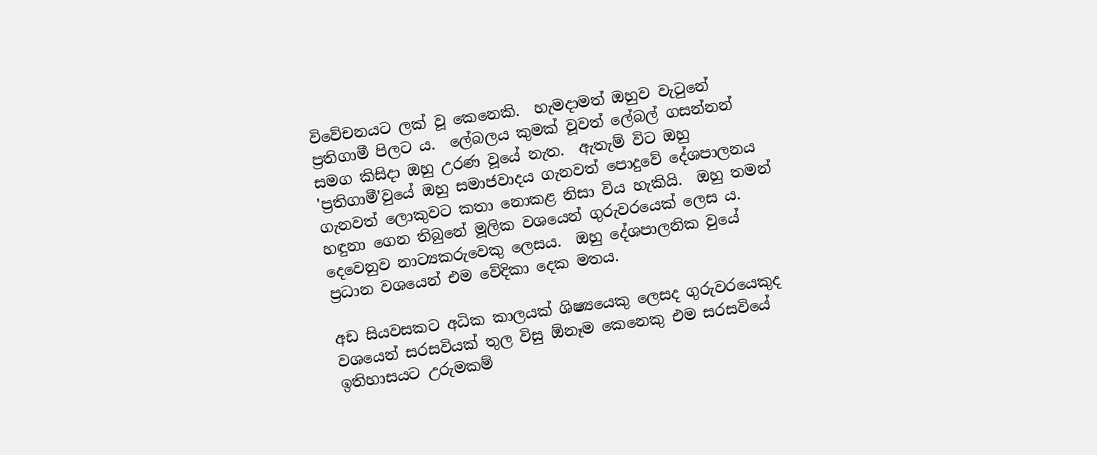විවේචනයට ලක් වූ කෙනෙකි.  හැමදාමත් ඔහුව වැටුනේ ප්‍රතිගාමී පිලට ය.  ලේබලය කුමක් වූවත් ලේබල් ගසන්නන් සමග කිසිදා ඔහු උරණ වූයේ නැත.  ඇතැම් විට ඔහු 'ප්‍රතිගාමී'වුයේ ඔහු සමාජවාදය ගැනවත් පොදුවේ දේශපාලනය ගැනවත් ලොකුවට කතා නොකළ නිසා විය හැකියි.  ඔහු තමන් හඳුනා ගෙන තිබුනේ මූලික වශයෙන් ගුරුවරයෙක් ලෙස ය.  දෙවෙනුව නාට්‍යකරුවෙකු ලෙසය.  ඔහු දේශපාලනික වුයේ ප්‍රධාන වශයෙන් එම වේදිකා දෙක මතය.

අඩ සියවසකට අධික කාලයක් ශිෂ්‍යයෙකු ලෙසද ගුරුවරයෙකුද වශයෙන් සරසවියක් තුල විසු ඕනෑම කෙනෙකු එම සරසවියේ ඉතිහාසයට උරුමකම්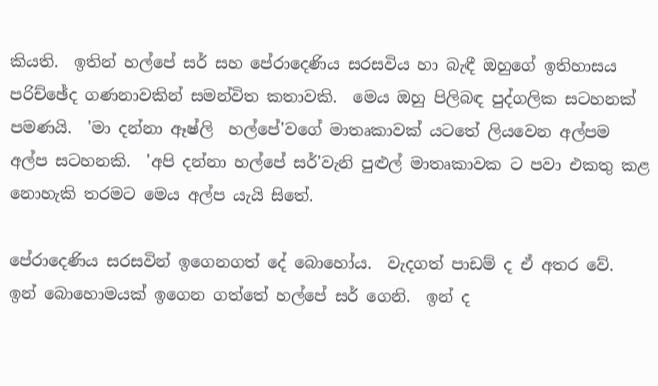කියති.  ඉතින් හල්පේ සර් සහ පේරාදෙණිය සරසවිය හා බැඳී ඔහුගේ ඉතිහාසය පරිච්ඡේද ගණනාවකින් සමන්විත කතාවකි.  මෙය ඔහු පිලිබඳ පුද්ගලික සටහනක් පමණයි.  'මා දන්නා ඈෂ්ලි  හල්පේ'වගේ මාතෘකාවක් යටතේ ලියවෙන අල්පම අල්ප සටහනකි.  'අපි දන්නා හල්පේ සර්'වැනි පුළුල් මාතෘකාවක ට පවා එකතු කළ නොහැකි තරමට මෙය අල්ප යැයි සිතේ.

පේරාදෙණිය සරසවින් ඉගෙනගත් දේ බොහෝය.  වැදගත් පාඩම් ද ඒ අතර වේ.  ඉන් බොහොමයක් ඉගෙන ගත්තේ හල්පේ සර් ගෙනි.  ඉන් ද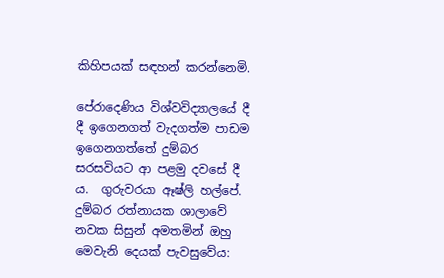කිහිපයක් සඳහන් කරන්නෙමි.

පේරාදෙණිය විශ්වවිද්‍යාලයේ දී දී ඉගෙනගත් වැදගත්ම පාඩම ඉගෙනගත්තේ දුම්බර සරසවියට ආ පළමු දවසේ දී ය.  ගුරුවරයා ඈෂ්ලි හල්පේ.  දුම්බර රත්නායක ශාලාවේ නවක සිසුන් අමතමින් ඔහු මෙවැනි දෙයක් පැවසුවේය: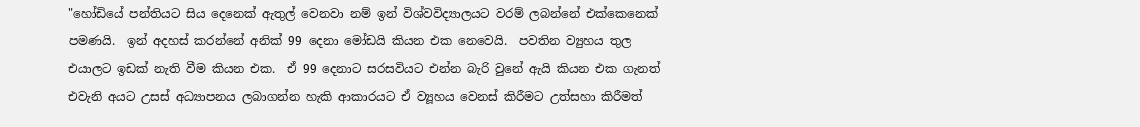"හෝඩියේ පන්තියට සිය දෙනෙක් ඇතුල් වෙනවා නම් ඉන් විශ්වවිද්‍යාලයට වරම් ලබන්නේ එක්කෙනෙක් පමණයි.  ඉන් අදහස් කරන්නේ අනික් 99 දෙනා මෝඩයි කියන එක නෙවෙයි.  පවතින ව්‍යුහය තුල එයාලට ඉඩක් නැති වීම කියන එක.  ඒ 99 දෙනාට සරසවියට එන්න බැරි වුනේ ඇයි කියන එක ගැනත් එවැනි අයට උසස් අධ්‍යාපනය ලබාගන්න හැකි ආකාරයට ඒ ව්‍යූහය වෙනස් කිරීමට උත්සහා කිරීමත්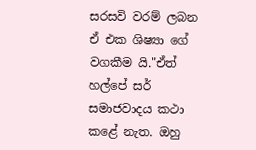සරසවි වරම් ලබන ඒ එක ශිෂ්‍යා ගේ වගකීම යි."ඒත් හල්පේ සර් සමාජවාදය කථා කළේ නැත. ඔහු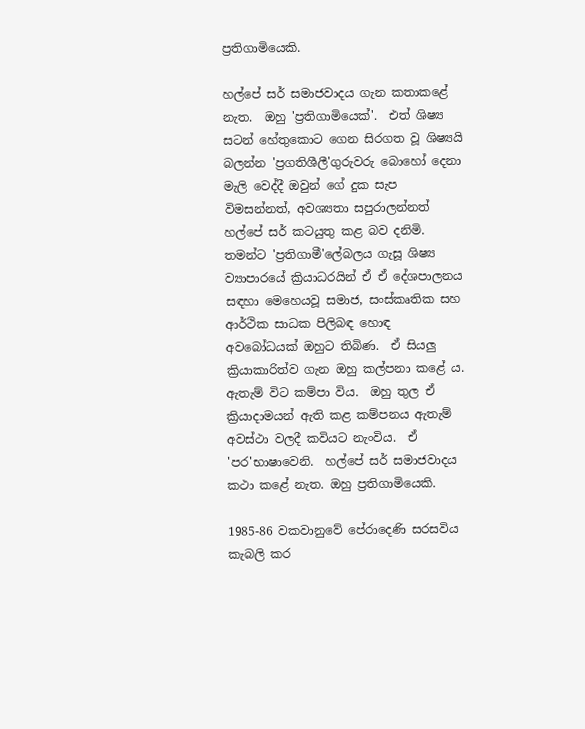ප්‍රතිගාමියෙකි.

හල්පේ සර් සමාජවාදය ගැන කතාකළේ නැත.  ඔහු 'ප්‍රතිගාමියෙක්'.  එත් ශිෂ්‍ය සටන් හේතුකොට ගෙන සිරගත වූ ශිෂ්‍යයි බලන්න 'ප්‍රගතිශීලී'ගුරුවරු බොහෝ දෙනා මැලි වෙද්දී ඔවුන් ගේ දුක සැප විමසන්නත්, අවශ්‍යතා සපුරාලන්නත් හල්පේ සර් කටයුතු කළ බව දනිමි.  තමන්ට 'ප්‍රතිගාමී'ලේබලය ගැසූ ශිෂ්‍ය ව්‍යාපාරයේ ක්‍රියාධරයින් ඒ ඒ දේශපාලනය සඳහා මෙහෙයවූ සමාජ, සංස්කෘතික සහ ආර්ථික සාධක පිලිබඳ හොඳ අවබෝධයක් ඔහුට තිබිණ.  ඒ සියලු ක්‍රියාකාරිත්ව ගැන ඔහු කල්පනා කළේ ය.  ඇතැම් විට කම්පා විය.  ඔහු තුල ඒ ක්‍රියාදාමයන් ඇති කළ කම්පනය ඇතැම් අවස්ථා වලදී කවියට නැංවිය.  ඒ 'පර'භාෂාවෙනි.  හල්පේ සර් සමාජවාදය කථා කළේ නැත. ඔහු ප්‍රතිගාමියෙකි.

1985-86 වකවානුවේ පේරාදෙණි සරසවිය කැබලි කර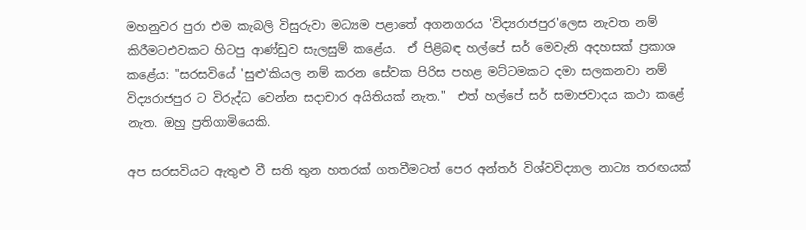මහනුවර පුරා එම කැබලි විසුරුවා මධ්‍යම පළාතේ අගනගරය 'විද්‍යරාජපුර'ලෙස නැවත නම් කිරීමටඑවකට හිටපු ආණ්ඩුව සැලසුම් කළේය.  ඒ පිළිබඳ හල්පේ සර් මෙවැනි අදහසක් ප්‍රකාශ කළේය: "සරසවියේ 'සුළු'කියල නම් කරන සේවක පිරිස පහළ මට්ටමකට දමා සලකනවා නම් විද්‍යරාජපුර ට විරුද්ධ වෙන්න සදාචාර අයිතියක් නැත."  එත් හල්පේ සර් සමාජවාදය කථා කළේ නැත. ඔහු ප්‍රතිගාමියෙකි.

අප සරසවියට ඇතුළු වී සති තුන හතරක් ගතවීමටත් පෙර අන්තර් විශ්වවිද්‍යාල නාට්‍ය තරඟයක්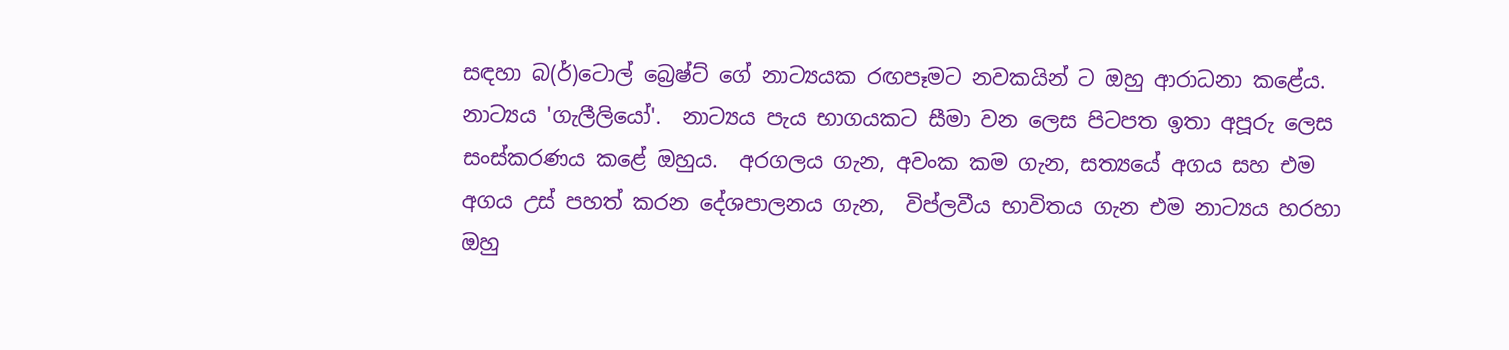සඳහා බ(ර්)ටොල් බ්‍රෙෂ්ට් ගේ නාට්‍යයක රඟපෑමට නවකයින් ට ඔහු ආරාධනා කළේය.  නාට්‍යය 'ගැලීලියෝ'.  නාට්‍යය පැය භාගයකට සීමා වන ලෙස පිටපත ඉතා අපූරු ලෙස සංස්කරණය කළේ ඔහුය.  අරගලය ගැන, අවංක කම ගැන, සත්‍යයේ අගය සහ එම අගය උස් පහත් කරන දේශපාලනය ගැන,  විප්ලවීය භාවිතය ගැන එම නාට්‍යය හරහා ඔහු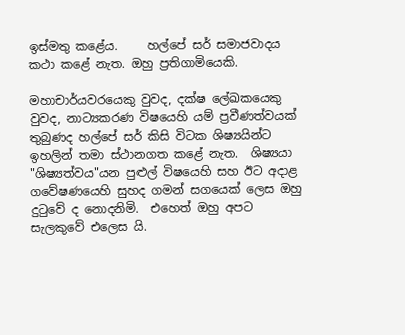ඉස්මතු කළේය.     හල්පේ සර් සමාජවාදය කථා කළේ නැත. ඔහු ප්‍රතිගාමියෙකි.

මහාචාර්යවරයෙකු වුවද, දක්ෂ ලේඛකයෙකු වුවද, නාට්‍යකරණ විෂයෙහි යම් ප්‍රවීණත්වයක් තුබුණද හල්පේ සර් කිසි විටක ශිෂ්‍යයින්ට ඉහලින් තමා ස්ථානගත කළේ නැත.  ශිෂ්‍යයා "ශිෂ්‍යත්වය"යන පුළුල් විෂයෙහි සහ ඊට අදාළ ගවේෂණයෙහි සුහද ගමන් සගයෙක් ලෙස ඔහු දුටුවේ ද නොදනිමි.  එහෙත් ඔහු අපට සැලකුවේ එලෙස යි.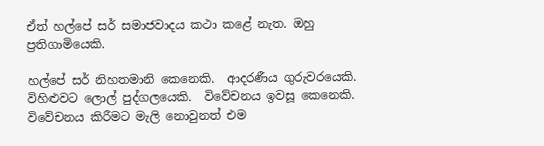ඒත් හල්පේ සර් සමාජවාදය කථා කළේ නැත. ඔහු ප්‍රතිගාමියෙකි.

හල්පේ සර් නිහතමානි කෙනෙකි.  ආදරණීය ගුරුවරයෙකි.  විහිළුවට ලොල් පුද්ගලයෙකි.  විවේචනය ඉවසූ කෙනෙකි.  විවේචනය කිරීමට මැලි නොවුනත් එම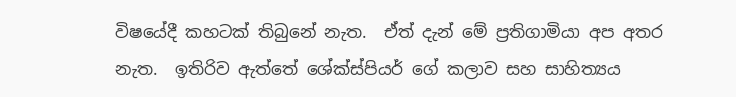විෂයේදී කහටක් තිබුනේ නැත.  ඒත් දැන් මේ ප්‍රතිගාමියා අප අතර නැත.  ඉතිරිව ඇත්තේ ශේක්ස්පියර් ගේ කලාව සහ සාහිත්‍යය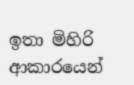ඉතා මිහිරි ආකාරයෙන්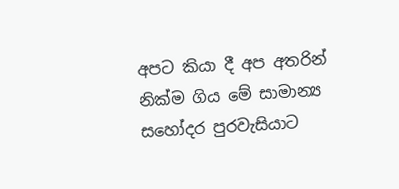අපට කියා දී අප අතරින් නික්ම ගිය මේ සාමාන්‍ය සහෝදර පුරවැසියාට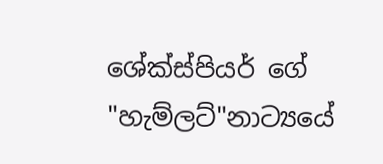ශේක්ස්පියර් ගේ "හැම්ලට්"නාට්‍යයේ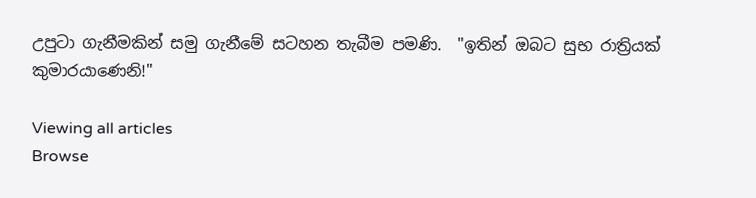උපුටා ගැනීමකින් සමු ගැනීමේ සටහන තැබීම පමණි.  "ඉතින් ඔබට සුභ රාත්‍රියක් කුමාරයාණෙනි!"

Viewing all articles
Browse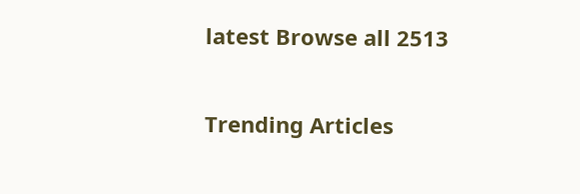latest Browse all 2513

Trending Articles